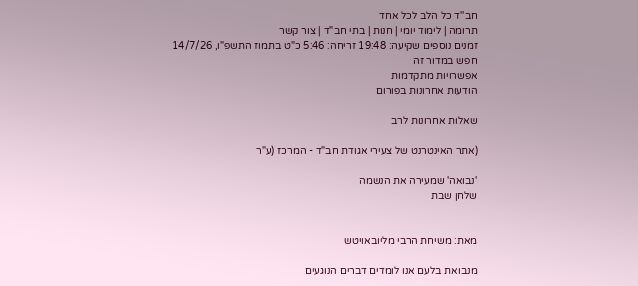חב''ד כל הלב לכל אחד
תרומה | לימוד יומי | חנות | בתי חב"ד | צור קשר
זמנים נוספים שקיעה: 19:48 זריחה: 5:46 כ"ט בתמוז התשפ"ו, 14/7/26
חפש במדור זה
אפשרויות מתקדמות
הודעות אחרונות בפורום

שאלות אחרונות לרב

(אתר האינטרנט של צעירי אגודת חב"ד - המרכז (ע"ר

'נבואה' שמעירה את הנשמה
שלחן שבת


מאת: משיחת הרבי מליובאויטש

מנבואת בלעם אנו לומדים דברים הנוגעים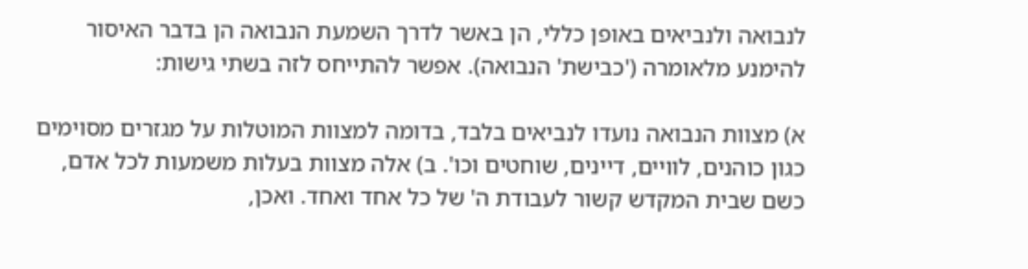לנבואה ולנביאים באופן כללי, הן באשר לדרך השמעת הנבואה הן בדבר האיסור להימנע מלאומרה ('כבישת' הנבואה). אפשר להתייחס לזה בשתי גישות:

א) מצוות הנבואה נועדו לנביאים בלבד, בדומה למצוות המוטלות על מגזרים מסוימים כגון כוהנים, לוויים, דיינים, שוחטים וכו'. ב) אלה מצוות בעלות משמעות לכל אדם, כשם שבית המקדש קשור לעבודת ה' של כל אחד ואחד. ואכן,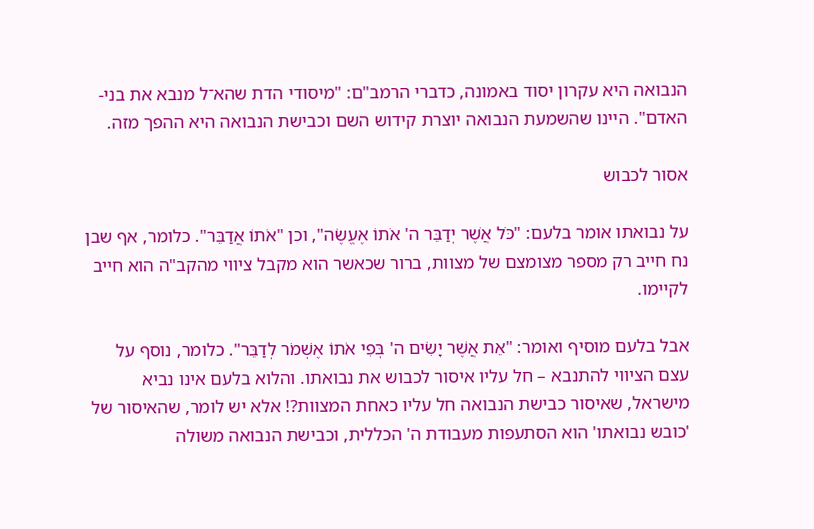הנבואה היא עקרון יסוד באמונה, כדברי הרמב"ם: "מיסודי הדת שהא־ל מנבא את בני-האדם". היינו שהשמעת הנבואה יוצרת קידוש השם וכבישת הנבואה היא ההפך מזה.

אסור לכבוש

על נבואתו אומר בלעם: "כֹּל אֲשֶׁר יְדַבֵּר ה' אֹתוֹ אֶעֱשֶׂה", וכן "אֹתוֹ אֲדַבֵּר". כלומר, אף שבן נח חייב רק מספר מצומצם של מצוות, ברור שכאשר הוא מקבל ציווי מהקב"ה הוא חייב לקיימו.

אבל בלעם מוסיף ואומר: "אֵת אֲשֶׁר יָשִׂים ה' בְּפִי אֹתוֹ אֶשְׁמֹר לְדַבֵּר". כלומר, נוסף על עצם הציווי להתנבא – חל עליו איסור לכבוש את נבואתו. והלוא בלעם אינו נביא מישראל, שאיסור כבישת הנבואה חל עליו כאחת המצוות?! אלא יש לומר, שהאיסור של 'כובש נבואתו' הוא הסתעפות מעבודת ה' הכללית, וכבישת הנבואה משולה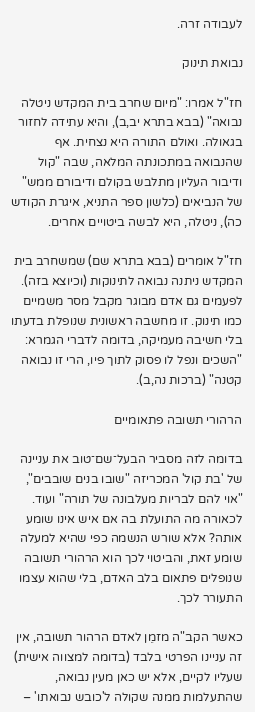לעבודה זרה.

נבואת תינוק

חז"ל אמרו: "מיום שחרב בית המקדש ניטלה נבואה" (בבא בתרא יב,ב), והיא עתידה לחזור בגאולה. ואולם התורה היא נצחית. אף שהנבואה במתכונתה המלאה, שבה "קול ודיבור העליון מתלבש בקולם ודיבורם ממש" של הנביאים (כלשון ספר התניא, איגרת הקודש כה), ניטלה, היא לבשה ביטויים אחרים.

חז"ל אומרים (בבא בתרא שם) שמשחרב בית המקדש ניתנה נבואה לתינוקות (וכיוצא בזה). לפעמים גם אדם מבוגר מקבל מסר משמיים כמו תינוק. זו מחשבה ראשונית שנופלת בדעתו בלי חשיבה מעמיקה, בדומה לדברי הגמרא: "השכים ונפל לו פסוק לתוך פיו, הרי זו נבואה קטנה" (ברכות נה,ב).

הרהורי תשובה פתאומיים

בדומה לזה מסביר הבעל־שם־טוב את עניינה של 'בת קול' המכריזה "שובו בנים שובבים", "אוי להם לבריות מעלבונה של תורה" ועוד. לכאורה מה התועלת בה אם איש אינו שומע אותה? אלא שורש הנשמה כפי שהיא למעלה שומע זאת, והביטוי לכך הוא הרהורי תשובה שנופלים פתאום בלב האדם, בלי שהוא עצמו התעורר לכך.

כאשר הקב"ה מזמֵן לאדם הרהור תשובה, אין זה עניינו הפרטי בלבד (בדומה למצווה אישית) שעליו לקיים, אלא יש כאן מעין נבואה, שהתעלמות ממנה שקולה ל'כובש נבואתו' –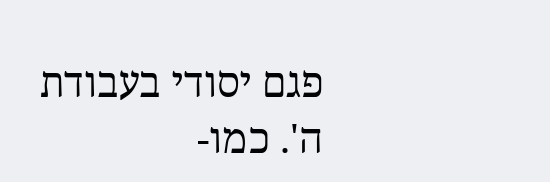פגם יסודי בעבודת ה'. כמו-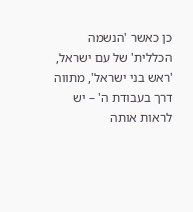כן כאשר 'הנשמה הכללית' של עם ישראל, 'ראש בני ישראל', מתווה דרך בעבודת ה' – יש לראות אותה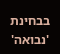בבחינת 'נבואה'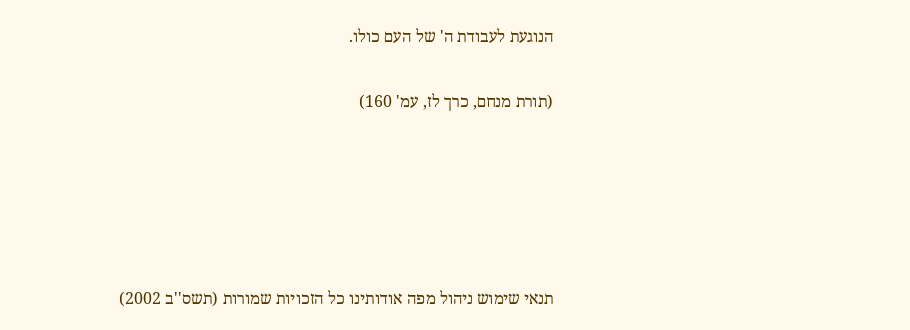הנוגעת לעבודת ה' של העם כולו.

(תורת מנחם, כרך לז, עמ' 160)





תנאי שימוש ניהול מפה אודותינו כל הזכויות שמורות (תשס''ב 2002)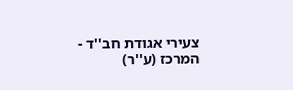צעירי אגודת חב''ד - המרכז (ע''ר)